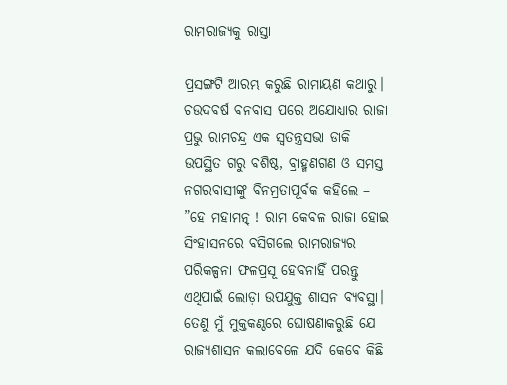ରାମରାଜ୍ୟକୁ ରାସ୍ତା

ପ୍ରସଙ୍ଗଟି ଆରମ୍ଭ କରୁଛି ରାମାୟଣ କଥାରୁ। ଚଉଦବର୍ଷ ବନବାସ ପରେ ଅଯୋଧ୍ୟାର ରାଜା ପ୍ରଭୁ ରାମଚନ୍ଦ୍ର ଏକ ସ୍ବତନ୍ତ୍ରସଭା ଡାକି ଉପସ୍ଥିତ ଗରୁ ବଶିଷ୍ଠ, ବ୍ରାହ୍ମଣଗଣ ଓ ସମସ୍ତ ନଗରବାସୀଙ୍କୁ ବିନମ୍ରତାପୂର୍ବକ କହିଲେ – ”ହେ ମହାମତ୍ନ୍‌ ! ରାମ କେବଳ ରାଜା ହୋଇ ସିଂହାସନରେ ବସିଗଲେ ରାମରାଜ୍ୟର ପରିକଳ୍ପନା ଫଳପ୍ରସୂ ହେବନାହିଁ ପରନ୍ତୁ ଏଥିପାଇଁ ଲୋଡ଼ା ଉପଯୁକ୍ତ ଶାସନ ବ୍ୟବସ୍ଥା। ତେଣୁ ମୁଁ ମୁକ୍ତକଣ୍ଠରେ ଘୋଷଣାକରୁଛି ଯେ ରାଜ୍ୟଶାସନ କଲାବେଳେ ଯଦି କେବେ କିଛି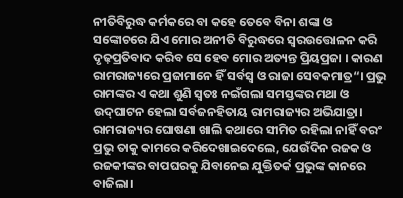ନୀତିବିରୁଦ୍ଧ କର୍ମକରେ ବା କହେ ତେବେ ବିନା ଶଙ୍କା ଓ ସଙ୍କୋଚରେ ଯିଏ ମୋର ଅନୀତି ବିରୁଦ୍ଧରେ ସ୍ବରଉତ୍ତୋଳନ କରି ଦୃଢ଼ପ୍ରତିବାଦ କରିବ ସେ ହେବ ମୋର ଅତ୍ୟନ୍ତ ପ୍ରିୟପ୍ରଜା । କାରଣ ରାମରାଜ୍ୟରେ ପ୍ରଜାମାନେ ହିଁ ସର୍ବସ୍ବ ଓ ରାଜା ସେବକମାତ୍ର“। ପ୍ରଭୁ ରାମଙ୍କର ଏ କଥା ଶୁଣି ସ୍ବତଃ ନଇଁଗଲା ସମସ୍ତଙ୍କର ମଥା ଓ ଉଦ୍‌ଘାଟନ ହେଲା ସର୍ବଜନହିତାୟ ରାମରାଜ୍ୟର ଅଭିଯାତ୍ରା। ରାମରାଜ୍ୟର ଘୋଷଣା ଖାଲି କଥାରେ ସୀମିତ ରହିଲା ନାହିଁ ବରଂ ପ୍ରଭୁ ତାକୁ କାମରେ କରିଦେଖାଇଦେଲେ, ଯେଉଁଦିନ ରଜକ ଓ ରଜକୀଙ୍କର ବାପଘରକୁ ଯିବାନେଇ ଯୁକ୍ତିତର୍କ ପ୍ରଭୁଙ୍କ କାନରେ ବାଜିଲା।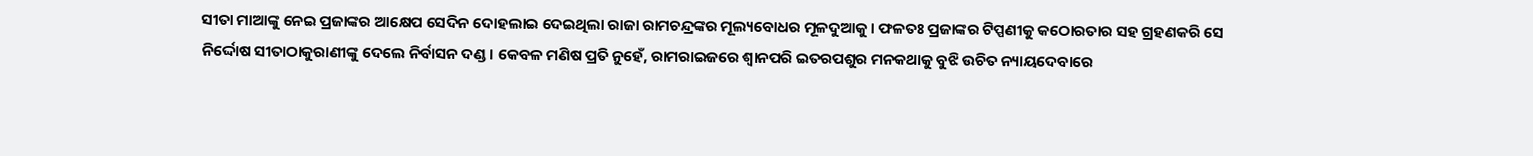ସୀତା ମାଆଙ୍କୁ ନେଇ ପ୍ରଜାଙ୍କର ଆକ୍ଷେପ ସେଦିନ ଦୋହଲାଇ ଦେଇଥିଲା ରାଜା ରାମଚନ୍ଦ୍ରଙ୍କର ମୂଲ୍ୟବୋଧର ମୂଳଦୁଆକୁ। ଫଳତଃ ପ୍ରଜାଙ୍କର ଟିପ୍ପଣୀକୁ କଠୋରତାର ସହ ଗ୍ରହଣକରି ସେ ନିର୍ଦ୍ଦୋଷ ସୀତାଠାକୁରାଣୀଙ୍କୁ ଦେଲେ ନିର୍ବାସନ ଦଣ୍ଡ। କେବଳ ମଣିଷ ପ୍ରତି ନୁହେଁ, ରାମରାଇଜରେ ଶ୍ୱାନପରି ଇତରପଶୁର ମନକଥାକୁ ବୁଝି ଉଚିତ ନ୍ୟାୟଦେବାରେ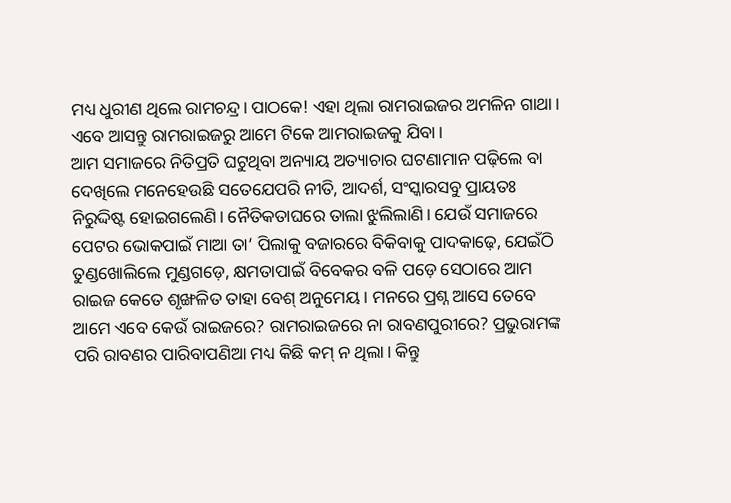ମଧ୍ୟ ଧୁରୀଣ ଥିଲେ ରାମଚନ୍ଦ୍ର। ପାଠକେ! ଏହା ଥିଲା ରାମରାଇଜର ଅମଳିନ ଗାଥା। ଏବେ ଆସନ୍ତୁ ରାମରାଇଜରୁ ଆମେ ଟିକେ ଆମରାଇଜକୁ ଯିବା।
ଆମ ସମାଜରେ ନିତିପ୍ରତି ଘଟୁଥିବା ଅନ୍ୟାୟ ଅତ୍ୟାଚାର ଘଟଣାମାନ ପଢ଼ିଲେ ବା ଦେଖିଲେ ମନେହେଉଛି ସତେଯେପରି ନୀତି, ଆଦର୍ଶ, ସଂସ୍କାରସବୁ ପ୍ରାୟତଃ ନିରୁଦ୍ଦିଷ୍ଟ ହୋଇଗଲେଣି। ନୈତିକତାଘରେ ତାଲା ଝୁଲିଲାଣି। ଯେଉଁ ସମାଜରେ ପେଟର ଭୋକପାଇଁ ମାଆ ତା’ ପିଲାକୁ ବଜାରରେ ବିକିବାକୁ ପାଦକାଢ଼େ, ଯେଇଁଠି ତୁଣ୍ଡଖୋଲିଲେ ମୁଣ୍ଡଗଡ଼େ, କ୍ଷମତାପାଇଁ ବିବେକର ବଳି ପଡ଼େ ସେଠାରେ ଆମ ରାଇଜ କେତେ ଶୃଙ୍ଖଳିତ ତାହା ବେଶ୍‌ ଅନୁମେୟ। ମନରେ ପ୍ରଶ୍ନ ଆସେ ତେବେ ଆମେ ଏବେ କେଉଁ ରାଇଜରେ? ରାମରାଇଜରେ ନା ରାବଣପୁରୀରେ? ପ୍ରଭୁରାମଙ୍କ ପରି ରାବଣର ପାରିବାପଣିଆ ମଧ୍ୟ କିଛି କମ୍‌ ନ ଥିଲା। କିନ୍ତୁ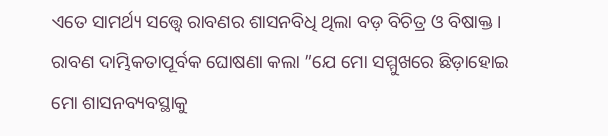ଏତେ ସାମର୍ଥ୍ୟ ସତ୍ତ୍ୱେ ରାବଣର ଶାସନବିଧି ଥିଲା ବଡ଼ ବିଚିତ୍ର ଓ ବିଷାକ୍ତ। ରାବଣ ଦାମ୍ଭିକତାପୂର୍ବକ ଘୋଷଣା କଲା ”ଯେ ମୋ ସମ୍ମୁଖରେ ଛିଡ଼ାହୋଇ ମୋ ଶାସନବ୍ୟବସ୍ଥାକୁ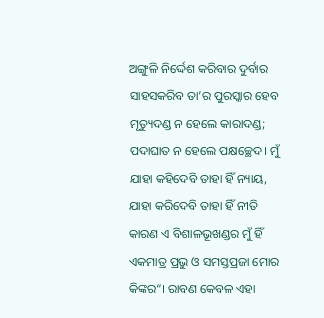ଅଙ୍ଗୁଳି ନିର୍ଦ୍ଦେଶ କରିବାର ଦୁର୍ବାର ସାହସକରିବ ତା’ର ପୁରସ୍କାର ହେବ ମୃତ୍ୟୁଦଣ୍ଡ ନ ହେଲେ କାରାଦଣ୍ଡ; ପଦାଘାତ ନ ହେଲେ ପକ୍ଷଚ୍ଛେଦ। ମୁଁ ଯାହା କହିଦେବି ତାହା ହିଁ ନ୍ୟାୟ, ଯାହା କରିଦେବି ତାହା ହିଁ ନୀତି କାରଣ ଏ ବିଶାଳଭୂଖଣ୍ଡର ମୁଁ ହିଁ ଏକମାତ୍ର ପ୍ରଭୁ ଓ ସମସ୍ତପ୍ରଜା ମୋର କିଙ୍କର“। ରାବଣ କେବଳ ଏହା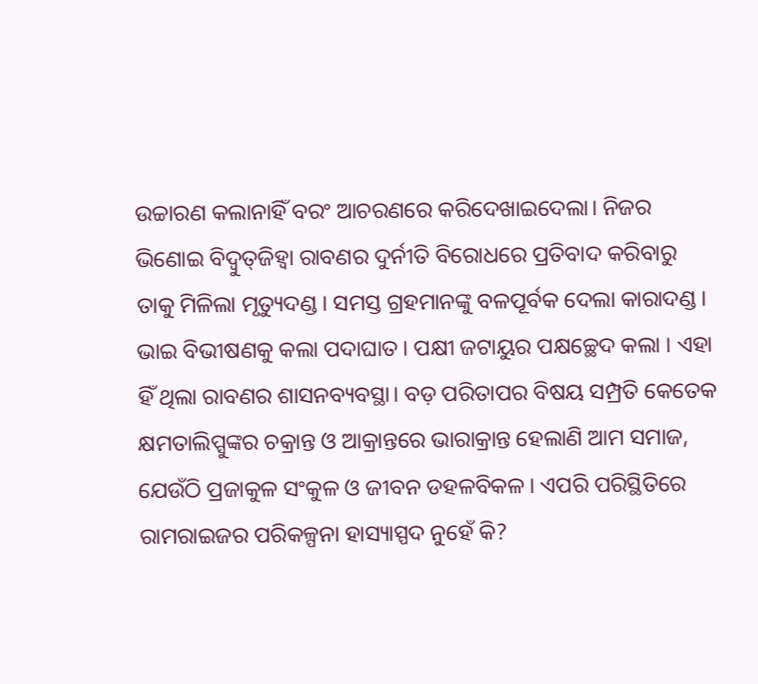ଉଚ୍ଚାରଣ କଲାନାହିଁ ବରଂ ଆଚରଣରେ କରିଦେଖାଇଦେଲା। ନିଜର ଭିଣୋଇ ବିଦ୍ୱୁତ୍‌ଜିହ୍ବା ରାବଣର ଦୁର୍ନୀତି ବିରୋଧରେ ପ୍ରତିବାଦ କରିବାରୁ ତାକୁ ମିଳିଲା ମୃତ୍ୟୁଦଣ୍ଡ। ସମସ୍ତ ଗ୍ରହମାନଙ୍କୁ ବଳପୂର୍ବକ ଦେଲା କାରାଦଣ୍ଡ। ଭାଇ ବିଭୀଷଣକୁ କଲା ପଦାଘାତ। ପକ୍ଷୀ ଜଟାୟୁର ପକ୍ଷଚ୍ଛେଦ କଲା । ଏହା ହିଁ ଥିଲା ରାବଣର ଶାସନବ୍ୟବସ୍ଥା। ବଡ଼ ପରିତାପର ବିଷୟ ସମ୍ପ୍ରତି କେତେକ କ୍ଷମତାଲିପ୍ସୁଙ୍କର ଚକ୍ରାନ୍ତ ଓ ଆକ୍ରାନ୍ତରେ ଭାରାକ୍ରାନ୍ତ ହେଲାଣି ଆମ ସମାଜ, ଯେଉଁଠି ପ୍ରଜାକୁଳ ସଂକୁଳ ଓ ଜୀବନ ଡହଳବିକଳ। ଏପରି ପରିସ୍ଥିତିରେ ରାମରାଇଜର ପରିକଳ୍ପନା ହାସ୍ୟାସ୍ପଦ ନୁହେଁ କି?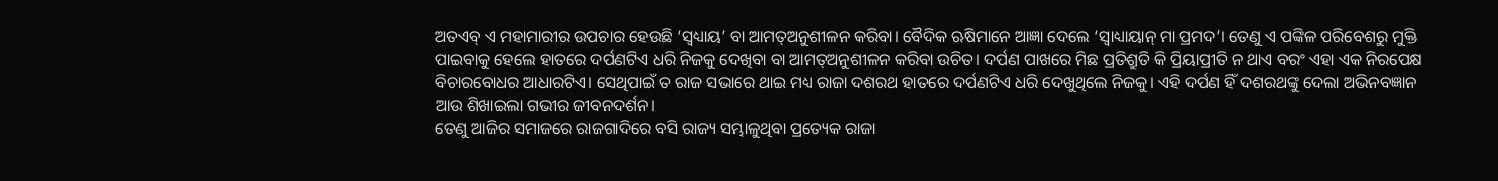ଅତଏବ୍‌ ଏ ମହାମାରୀର ଉପଚାର ହେଉଛି ‘ସ୍ବଧ୍ୟାୟ’ ବା ଆମତ୍ଅନୁଶୀଳନ କରିବା। ବୈଦିକ ଋଷିମାନେ ଆଜ୍ଞା ଦେଲେ ‘ସ୍ବାଧ୍ୟାୟାନ୍‌ ମା ପ୍ରମଦ’। ତେଣୁ ଏ ପଙ୍କିଳ ପରିବେଶରୁ ମୁକ୍ତି ପାଇବାକୁ ହେଲେ ହାତରେ ଦର୍ପଣଟିଏ ଧରି ନିଜକୁ ଦେଖିବା ବା ଆମତ୍ଅନୁଶୀଳନ କରିବା ଉଚିତ। ଦର୍ପଣ ପାଖରେ ମିଛ ପ୍ରତିଶ୍ରୁତି କି ପ୍ରିୟାପ୍ରୀତି ନ ଥାଏ ବରଂ ଏହା ଏକ ନିରପେକ୍ଷ ବିଚାରବୋଧର ଆଧାରଟିଏ। ସେଥିପାଇଁ ତ ରାଜ ସଭାରେ ଥାଇ ମଧ୍ୟ ରାଜା ଦଶରଥ ହାତରେ ଦର୍ପଣଟିଏ ଧରି ଦେଖୁଥିଲେ ନିଜକୁ। ଏହି ଦର୍ପଣ ହିଁ ଦଶରଥଙ୍କୁ ଦେଲା ଅଭିନବଜ୍ଞାନ ଆଉ ଶିଖାଇଲା ଗଭୀର ଜୀବନଦର୍ଶନ।
ତେଣୁ ଆଜିର ସମାଜରେ ରାଜଗାଦିରେ ବସି ରାଜ୍ୟ ସମ୍ଭାଳୁଥିବା ପ୍ରତ୍ୟେକ ରାଜା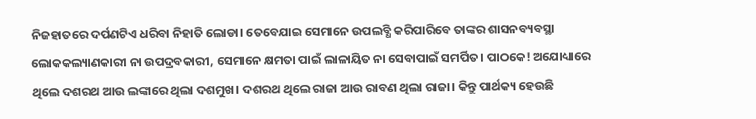ନିଜହାତରେ ଦର୍ପଣଟିଏ ଧରିବା ନିହାତି ଲୋଡା। ତେବେଯାଇ ସେମାନେ ଉପଲବ୍ଧି କରିପାରିବେ ତାଙ୍କର ଶାସନବ୍ୟବସ୍ଥା ଲୋକକଲ୍ୟାଣକାରୀ ନା ଉପଦ୍ରବକାରୀ, ସେମାନେ କ୍ଷମତା ପାଇଁ ଲାଳାୟିତ ନା ସେବାପାଇଁ ସମର୍ପିତ। ପାଠକେ! ଅଯୋଧ୍ୟାରେ ଥିଲେ ଦଶରଥ ଆଉ ଲଙ୍କାରେ ଥିଲା ଦଶମୁଖ। ଦଶରଥ ଥିଲେ ରାଜା ଆଉ ରାବଣ ଥିଲା ରାଜା। କିନ୍ତୁ ପାର୍ଥକ୍ୟ ହେଉଛି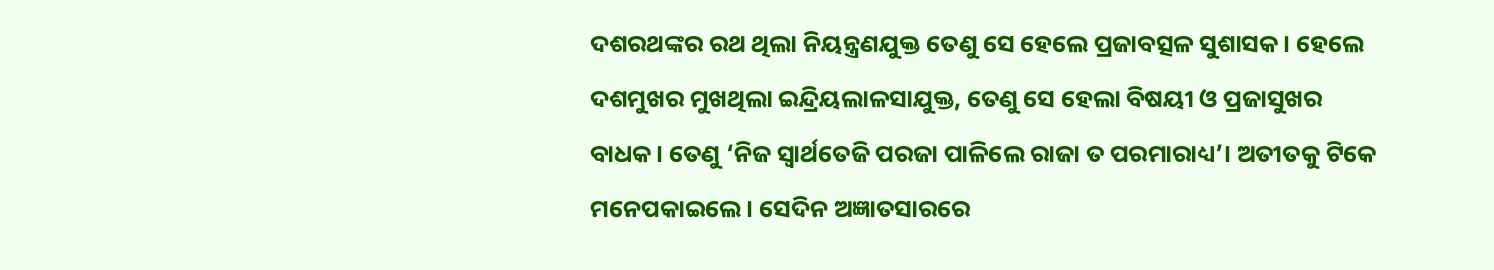ଦଶରଥଙ୍କର ରଥ ଥିଲା ନିୟନ୍ତ୍ରଣଯୁକ୍ତ ତେଣୁ ସେ ହେଲେ ପ୍ରଜାବତ୍ସଳ ସୁଶାସକ। ହେଲେ ଦଶମୁଖର ମୁଖଥିଲା ଇନ୍ଦ୍ରିୟଲାଳସାଯୁକ୍ତ, ତେଣୁ ସେ ହେଲା ବିଷୟୀ ଓ ପ୍ରଜାସୁଖର ବାଧକ। ତେଣୁ ‘ନିଜ ସ୍ବାର୍ଥତେଜି ପରଜା ପାଳିଲେ ରାଜା ତ ପରମାରାଧ୍ୟ’। ଅତୀତକୁ ଟିକେ ମନେପକାଇଲେ। ସେଦିନ ଅଜ୍ଞାତସାରରେ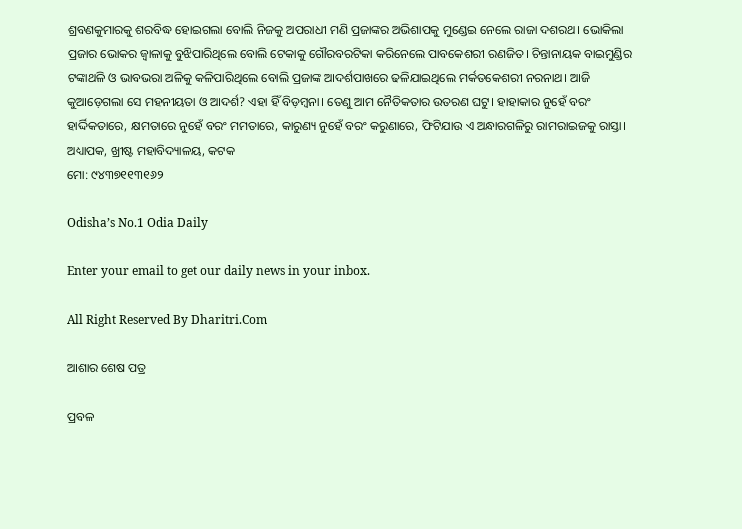ଶ୍ରବଣକୁମାରକୁ ଶରବିଦ୍ଧ ହୋଇଗଲା ବୋଲି ନିଜକୁ ଅପରାଧୀ ମଣି ପ୍ରଜାଙ୍କର ଅଭିଶାପକୁ ମୁଣ୍ଡେଇ ନେଲେ ରାଜା ଦଶରଥ। ଭୋକିଲା ପ୍ରଜାର ଭୋକର ଜ୍ୱାଳାକୁ ବୁଝିପାରିଥିଲେ ବୋଲି ଟେକାକୁ ଗୌରବରଟିକା କରିନେଲେ ପାବକେଶରୀ ରଣଜିତ। ଚିନ୍ତାନାୟକ ବାଇମୁଣ୍ଡିର ଟଙ୍କାଥଳି ଓ ଭାବଭରା ଅଳିକୁ କଳିପାରିଥିଲେ ବୋଲି ପ୍ରଜାଙ୍କ ଆଦର୍ଶପାଖରେ ଢଳିଯାଇଥିଲେ ମର୍କତକେଶରୀ ନରନାଥ। ଆଜି କୁଆଡ଼େଗଲା ସେ ମହନୀୟତା ଓ ଆଦର୍ଶ? ଏହା ହିଁ ବିଡ଼ମ୍ବନା। ତେଣୁ ଆମ ନୈତିକତାର ଉତରଣ ଘଟୁ। ହାହାକାର ନୁହେଁ ବରଂ ହାର୍ଦ୍ଦିକତାରେ, କ୍ଷମତାରେ ନୁହେଁ ବରଂ ମମତାରେ, କାରୁଣ୍ୟ ନୁହେଁ ବରଂ କରୁଣାରେ, ଫିଟିଯାଉ ଏ ଅନ୍ଧାରଗଳିରୁ ରାମରାଇଜକୁ ରାସ୍ତା।
ଅଧ୍ୟାପକ, ଖ୍ରୀଷ୍ଟ ମହାବିଦ୍ୟାଳୟ, କଟକ
ମୋ: ୯୪୩୭୧୧୩୧୬୨

Odisha’s No.1 Odia Daily

Enter your email to get our daily news in your inbox.

All Right Reserved By Dharitri.Com

ଆଶାର ଶେଷ ପତ୍ର

ପ୍ରବଳ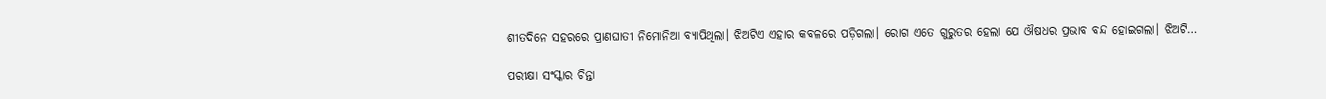ଶୀତଦିନେ ସହରରେ ପ୍ରାଣଘାତୀ ନିମୋନିଆ ବ୍ୟାପିଥିଲା। ଝିଅଟିଏ ଏହାର କବଳରେ ପଡ଼ିଗଲା। ରୋଗ ଏତେ ଗୁରୁତର ହେଲା ଯେ ଔଷଧର ପ୍ରଭାବ ବନ୍ଦ ହୋଇଗଲା। ଝିଅଟି…

ପରୀକ୍ଷା ସଂସ୍କାର ଚିନ୍ତା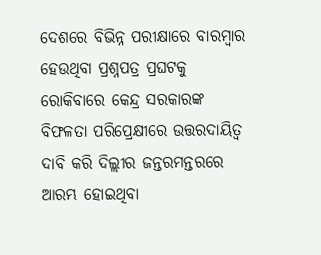ଦେଶରେ ବିଭିନ୍ନ ପରୀକ୍ଷାରେ ବାରମ୍ବାର ହେଉଥିବା ପ୍ରଶ୍ନପତ୍ର ପ୍ରଘଟକୁ ରୋକିବାରେ କେନ୍ଦ୍ର ସରକାରଙ୍କ ବିଫଳତା ପରିପ୍ରେକ୍ଷୀରେ ଉତ୍ତରଦାୟିତ୍ୱ ଦାବି କରି ଦିଲ୍ଲୀର ଜନ୍ତରମନ୍ତରରେ ଆରମ୍ଭ ହୋଇଥିବା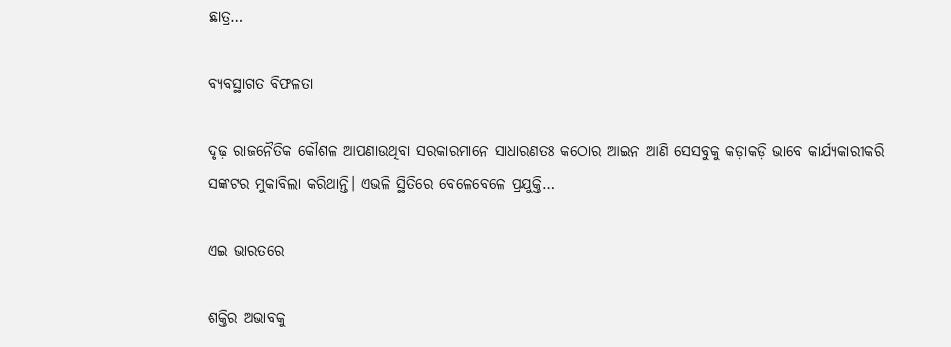ଛାତ୍ର…

ବ୍ୟବସ୍ଥାଗତ ବିଫଳତା

ଦୃଢ଼ ରାଜନୈତିକ କୌଶଳ ଆପଣାଉଥିବା ସରକାରମାନେ ସାଧାରଣତଃ କଠୋର ଆଇନ ଆଣି ସେସବୁକୁ କଡ଼ାକଡ଼ି ଭାବେ କାର୍ଯ୍ୟକାରୀକରି ସଙ୍କଟର ମୁକାବିଲା କରିଥାନ୍ତି। ଏଭଳି ସ୍ଥିତିରେ ବେଳେବେଳେ ପ୍ରଯୁକ୍ତି…

ଏଇ ଭାରତରେ

ଶକ୍ତିର ଅଭାବକୁ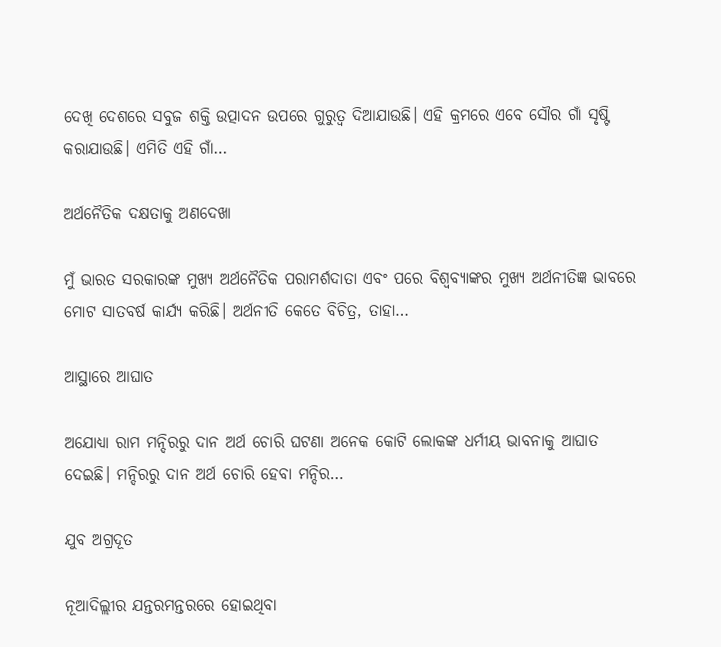ଦେଖି ଦେଶରେ ସବୁଜ ଶକ୍ତି ଉତ୍ପାଦନ ଉପରେ ଗୁରୁତ୍ୱ ଦିଆଯାଉଛି। ଏହି କ୍ରମରେ ଏବେ ସୌର ଗାଁ ସୃଷ୍ଟି କରାଯାଉଛି। ଏମିତି ଏହି ଗାଁ…

ଅର୍ଥନୈତିକ ଦକ୍ଷତାକୁ ଅଣଦେଖା

ମୁଁ ଭାରତ ସରକାରଙ୍କ ମୁଖ୍ୟ ଅର୍ଥନୈତିକ ପରାମର୍ଶଦାତା ଏବଂ ପରେ ବିଶ୍ୱବ୍ୟାଙ୍କର ମୁଖ୍ୟ ଅର୍ଥନୀତିଜ୍ଞ ଭାବରେ ମୋଟ ସାତବର୍ଷ କାର୍ଯ୍ୟ କରିଛି। ଅର୍ଥନୀତି କେତେ ବିଚିତ୍ର, ତାହା…

ଆସ୍ଥାରେ ଆଘାତ

ଅଯୋଧ୍ୟା ରାମ ମନ୍ଦିରରୁ ଦାନ ଅର୍ଥ ଚୋରି ଘଟଣା ଅନେକ କୋଟି ଲୋକଙ୍କ ଧର୍ମୀୟ ଭାବନାକୁ ଆଘାତ ଦେଇଛି। ମନ୍ଦିରରୁ ଦାନ ଅର୍ଥ ଚୋରି ହେବା ମନ୍ଦିର…

ଯୁବ ଅଗ୍ରଦୂତ

ନୂଆଦିଲ୍ଲୀର ଯନ୍ତରମନ୍ତରରେ ହୋଇଥିବା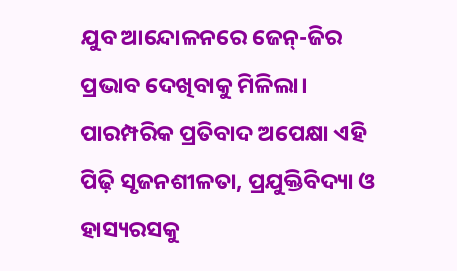ଯୁବ ଆନ୍ଦୋଳନରେ ଜେନ୍‌-ଜିର ପ୍ରଭାବ ଦେଖିବାକୁ ମିଳିଲା। ପାରମ୍ପରିକ ପ୍ରତିବାଦ ଅପେକ୍ଷା ଏହି ପିଢ଼ି ସୃଜନଶୀଳତା, ପ୍ରଯୁକ୍ତିବିଦ୍ୟା ଓ ହାସ୍ୟରସକୁ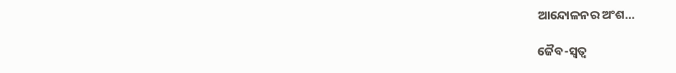ଆନ୍ଦୋଳନର ଅଂଶ…

ଜୈବ-ସ୍ବତ୍ୱ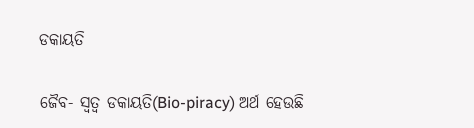ଡକାୟତି

ଜୈବ- ସ୍ବତ୍ୱ ଡକାୟତି(Bio-piracy) ଅର୍ଥ ହେଉଛି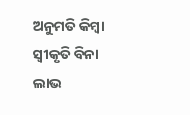ଅନୁମତି କିମ୍ବା ସ୍ବୀକୃତି ବିନା ଲାଭ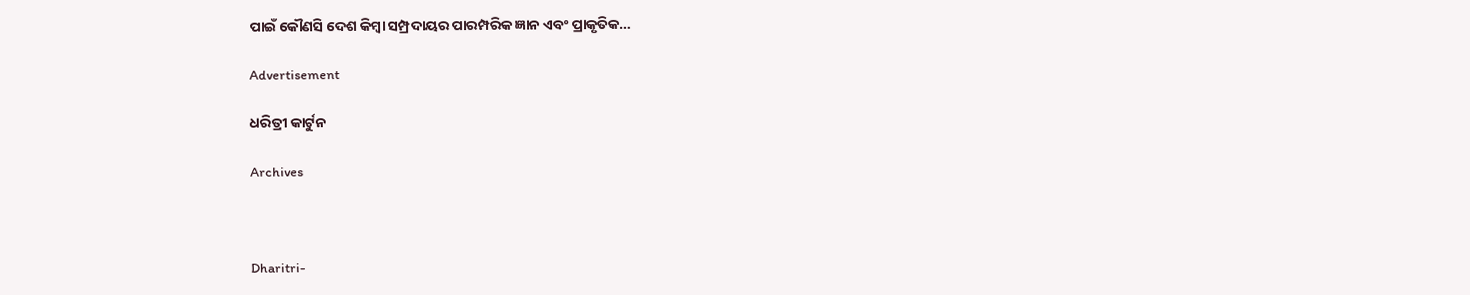ପାଇଁ କୌଣସି ଦେଶ କିମ୍ବା ସମ୍ପ୍ରଦାୟର ପାରମ୍ପରିକ ଜ୍ଞାନ ଏବଂ ପ୍ରାକୃତିକ…

Advertisement

ଧରିତ୍ରୀ କାର୍ଟୁନ

Archives



Dharitri-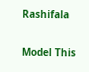Rashifala

Model This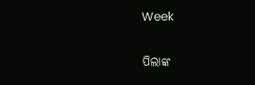Week

ପିଲାଙ୍କ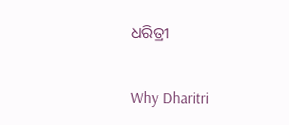ଧରିତ୍ରୀ

Why Dharitri